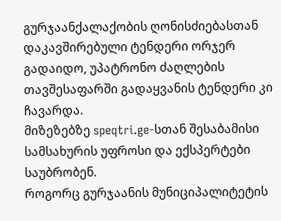გურჯაანქალაქობის ღონისძიებასთან დაკავშირებული ტენდერი ორჯერ გადაიდო, უპატრონო ძაღლების თავშესაფარში გადაყვანის ტენდერი კი ჩავარდა.
მიზეზებზე speqtri.ge-სთან შესაბამისი სამსახურის უფროსი და ექსპერტები საუბრობენ.
როგორც გურჯაანის მუნიციპალიტეტის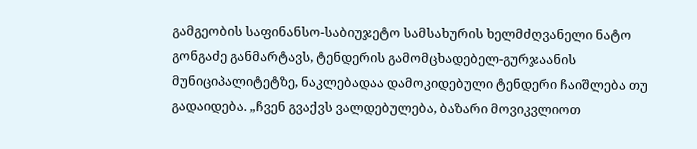გამგეობის საფინანსო-საბიუჯეტო სამსახურის ხელმძღვანელი ნატო გონგაძე განმარტავს, ტენდერის გამომცხადებელ-გურჯაანის მუნიციპალიტეტზე, ნაკლებადაა დამოკიდებული ტენდერი ჩაიშლება თუ გადაიდება. „ჩვენ გვაქვს ვალდებულება, ბაზარი მოვიკვლიოთ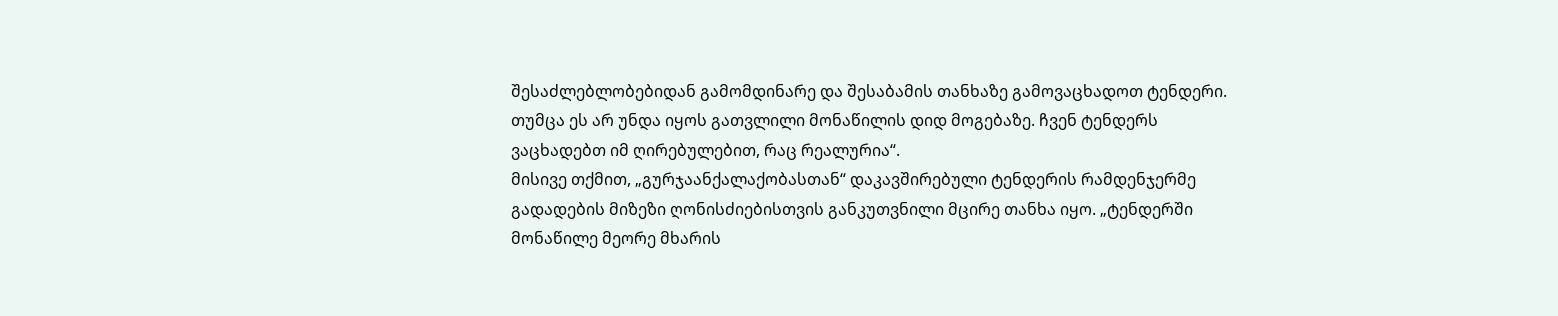შესაძლებლობებიდან გამომდინარე და შესაბამის თანხაზე გამოვაცხადოთ ტენდერი. თუმცა ეს არ უნდა იყოს გათვლილი მონაწილის დიდ მოგებაზე. ჩვენ ტენდერს ვაცხადებთ იმ ღირებულებით, რაც რეალურია“.
მისივე თქმით, „გურჯაანქალაქობასთან“ დაკავშირებული ტენდერის რამდენჯერმე გადადების მიზეზი ღონისძიებისთვის განკუთვნილი მცირე თანხა იყო. „ტენდერში მონაწილე მეორე მხარის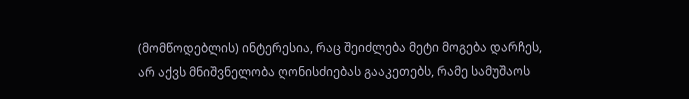(მომწოდებლის) ინტერესია, რაც შეიძლება მეტი მოგება დარჩეს, არ აქვს მნიშვნელობა ღონისძიებას გააკეთებს, რამე სამუშაოს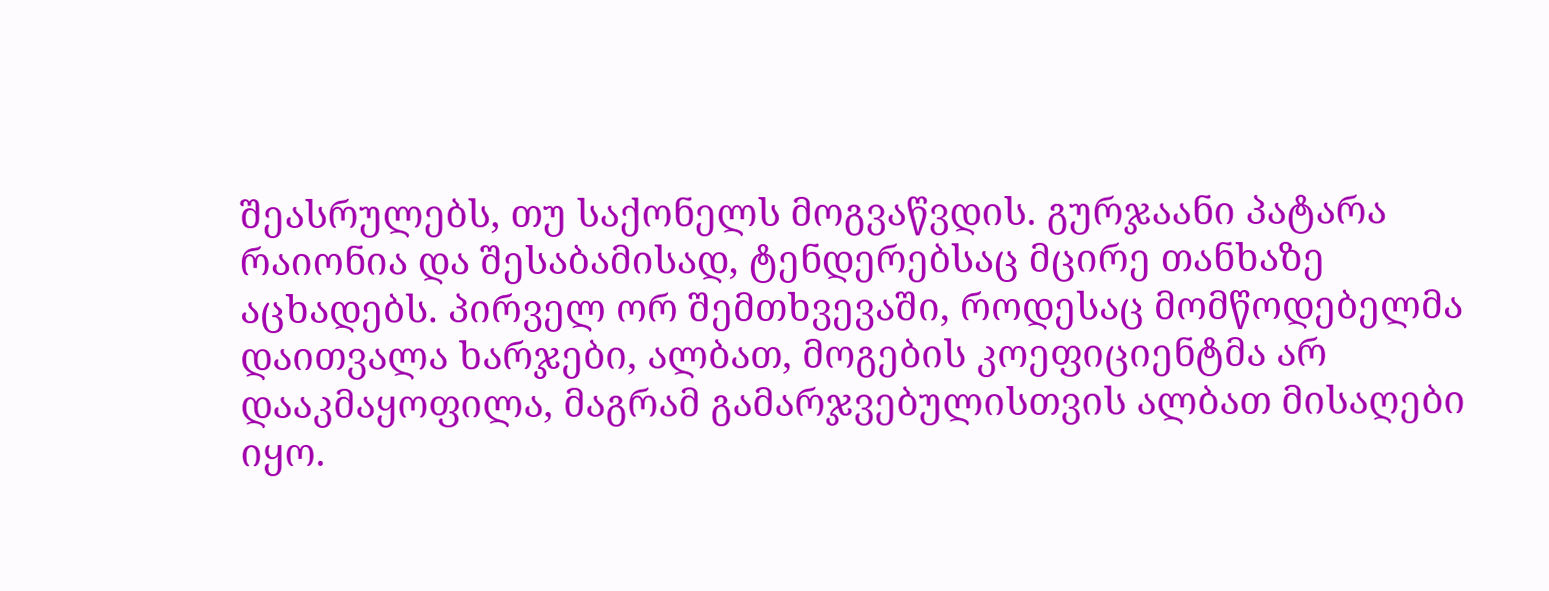შეასრულებს, თუ საქონელს მოგვაწვდის. გურჯაანი პატარა რაიონია და შესაბამისად, ტენდერებსაც მცირე თანხაზე აცხადებს. პირველ ორ შემთხვევაში, როდესაც მომწოდებელმა დაითვალა ხარჯები, ალბათ, მოგების კოეფიციენტმა არ დააკმაყოფილა, მაგრამ გამარჯვებულისთვის ალბათ მისაღები იყო.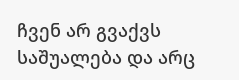ჩვენ არ გვაქვს საშუალება და არც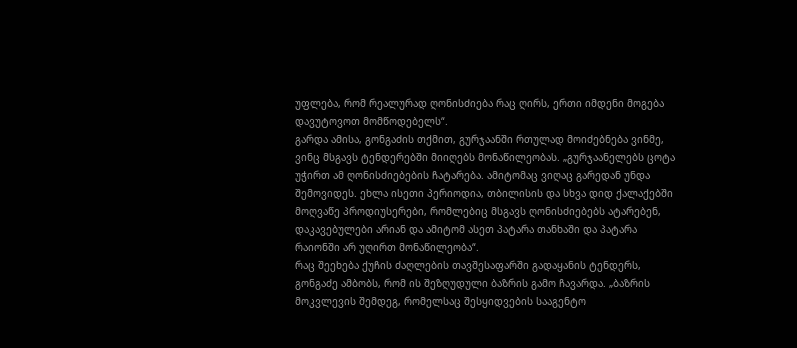უფლება, რომ რეალურად ღონისძიება რაც ღირს, ერთი იმდენი მოგება დავუტოვოთ მომწოდებელს“.
გარდა ამისა, გონგაძის თქმით, გურჯაანში რთულად მოიძებნება ვინმე, ვინც მსგავს ტენდერებში მიიღებს მონაწილეობას. „გურჯაანელებს ცოტა უჭირთ ამ ღონისძიებების ჩატარება. ამიტომაც ვიღაც გარედან უნდა შემოვიდეს. ეხლა ისეთი პერიოდია, თბილისის და სხვა დიდ ქალაქებში მოღვაწე პროდიუსერები, რომლებიც მსგავს ღონისძიებებს ატარებენ, დაკავებულები არიან და ამიტომ ასეთ პატარა თანხაში და პატარა რაიონში არ უღირთ მონაწილეობა“.
რაც შეეხება ქუჩის ძაღლების თავშესაფარში გადაყანის ტენდერს, გონგაძე ამბობს, რომ ის შეზღუდული ბაზრის გამო ჩავარდა. „ბაზრის მოკვლევის შემდეგ, რომელსაც შესყიდვების სააგენტო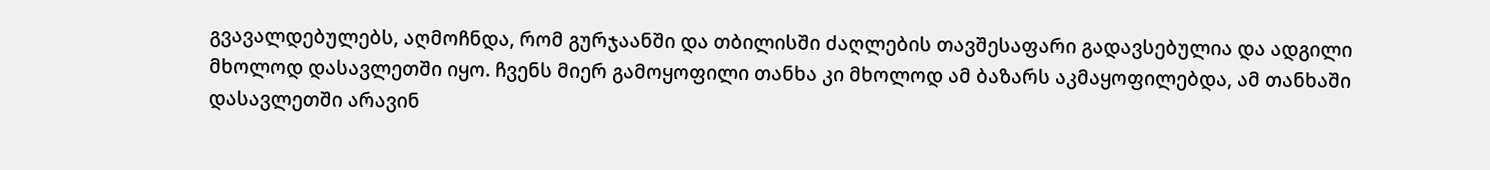გვავალდებულებს, აღმოჩნდა, რომ გურჯაანში და თბილისში ძაღლების თავშესაფარი გადავსებულია და ადგილი მხოლოდ დასავლეთში იყო. ჩვენს მიერ გამოყოფილი თანხა კი მხოლოდ ამ ბაზარს აკმაყოფილებდა, ამ თანხაში დასავლეთში არავინ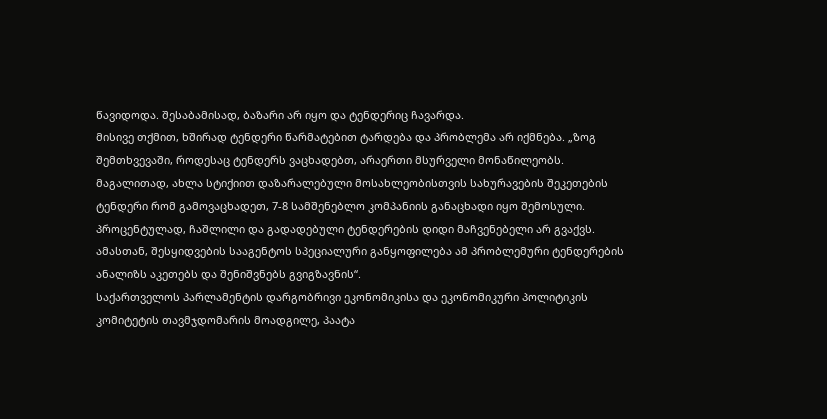წავიდოდა. შესაბამისად, ბაზარი არ იყო და ტენდერიც ჩავარდა.
მისივე თქმით, ხშირად ტენდერი წარმატებით ტარდება და პრობლემა არ იქმნება. „ზოგ შემთხვევაში, როდესაც ტენდერს ვაცხადებთ, არაერთი მსურველი მონაწილეობს. მაგალითად, ახლა სტიქიით დაზარალებული მოსახლეობისთვის სახურავების შეკეთების ტენდერი რომ გამოვაცხადეთ, 7-8 სამშენებლო კომპანიის განაცხადი იყო შემოსული. პროცენტულად, ჩაშლილი და გადადებული ტენდერების დიდი მაჩვენებელი არ გვაქვს. ამასთან, შესყიდვების სააგენტოს სპეციალური განყოფილება ამ პრობლემური ტენდერების ანალიზს აკეთებს და შენიშვნებს გვიგზავნის“.
საქართველოს პარლამენტის დარგობრივი ეკონომიკისა და ეკონომიკური პოლიტიკის კომიტეტის თავმჯდომარის მოადგილე, პაატა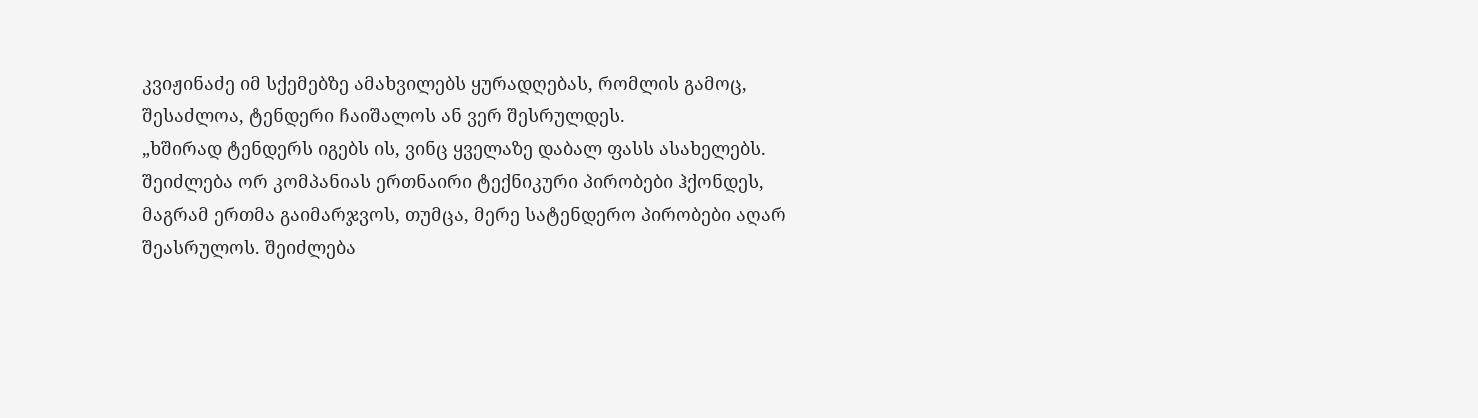კვიჟინაძე იმ სქემებზე ამახვილებს ყურადღებას, რომლის გამოც, შესაძლოა, ტენდერი ჩაიშალოს ან ვერ შესრულდეს.
„ხშირად ტენდერს იგებს ის, ვინც ყველაზე დაბალ ფასს ასახელებს. შეიძლება ორ კომპანიას ერთნაირი ტექნიკური პირობები ჰქონდეს, მაგრამ ერთმა გაიმარჯვოს, თუმცა, მერე სატენდერო პირობები აღარ შეასრულოს. შეიძლება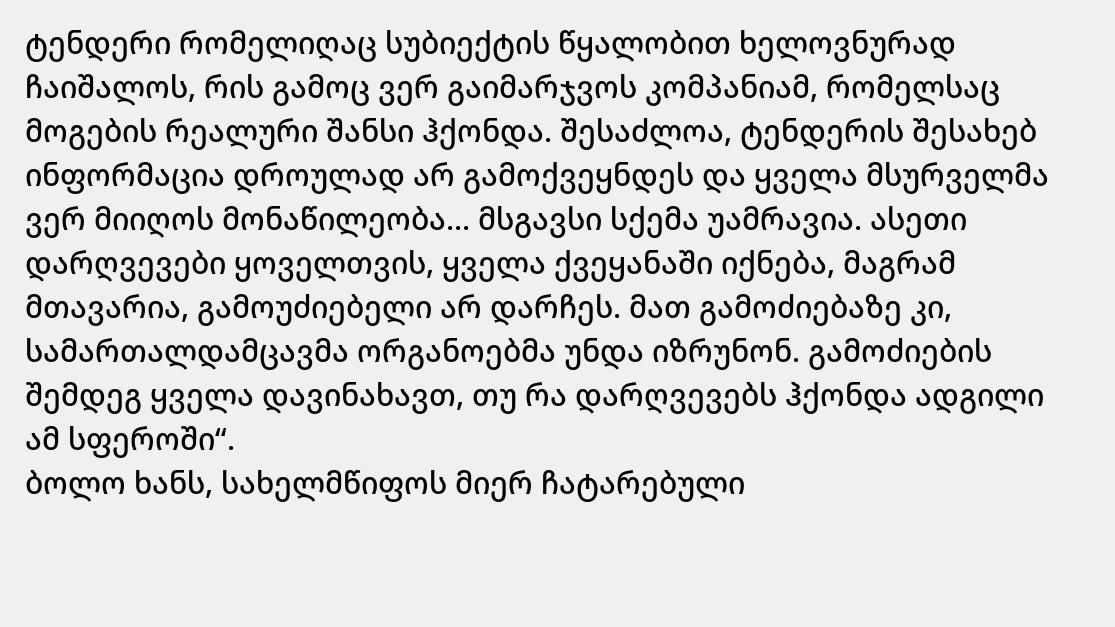ტენდერი რომელიღაც სუბიექტის წყალობით ხელოვნურად ჩაიშალოს, რის გამოც ვერ გაიმარჯვოს კომპანიამ, რომელსაც მოგების რეალური შანსი ჰქონდა. შესაძლოა, ტენდერის შესახებ ინფორმაცია დროულად არ გამოქვეყნდეს და ყველა მსურველმა ვერ მიიღოს მონაწილეობა... მსგავსი სქემა უამრავია. ასეთი დარღვევები ყოველთვის, ყველა ქვეყანაში იქნება, მაგრამ მთავარია, გამოუძიებელი არ დარჩეს. მათ გამოძიებაზე კი, სამართალდამცავმა ორგანოებმა უნდა იზრუნონ. გამოძიების შემდეგ ყველა დავინახავთ, თუ რა დარღვევებს ჰქონდა ადგილი ამ სფეროში“.
ბოლო ხანს, სახელმწიფოს მიერ ჩატარებული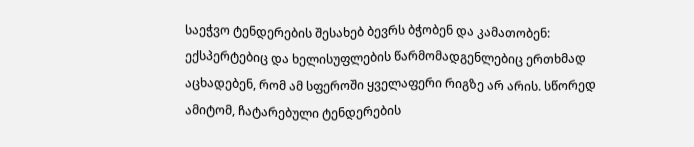საეჭვო ტენდერების შესახებ ბევრს ბჭობენ და კამათობენ: ექსპერტებიც და ხელისუფლების წარმომადგენლებიც ერთხმად აცხადებენ, რომ ამ სფეროში ყველაფერი რიგზე არ არის. სწორედ ამიტომ, ჩატარებული ტენდერების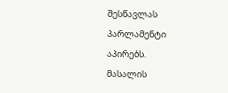შესწავლას პარლამენტი აპირებს.
მასალის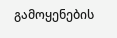გამოყენების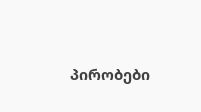პირობები